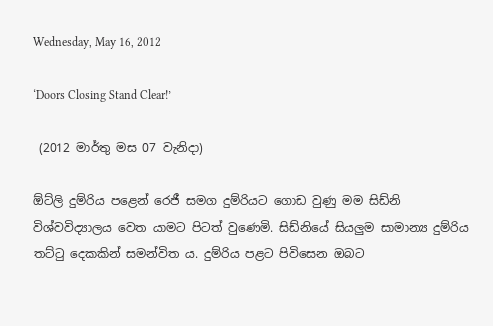Wednesday, May 16, 2012

‘Doors Closing Stand Clear!’

 (2012 මාර්තු මස 07 වැනිදා)

ඕට්ලි දුම්රිය පළෙන් රෙජී සමග දුම්රියට ගොඩ වුණු මම සිඩ්නි විශ්වවිද්‍යාලය වෙත යාමට පිටත් වුණෙමි. සිඩ්නියේ සියලුම සාමාන්‍ය දුම්රිය තට්ටු දෙකකින් සමන්විත ය. දුම්රිය පළට පිවිසෙන ඔබට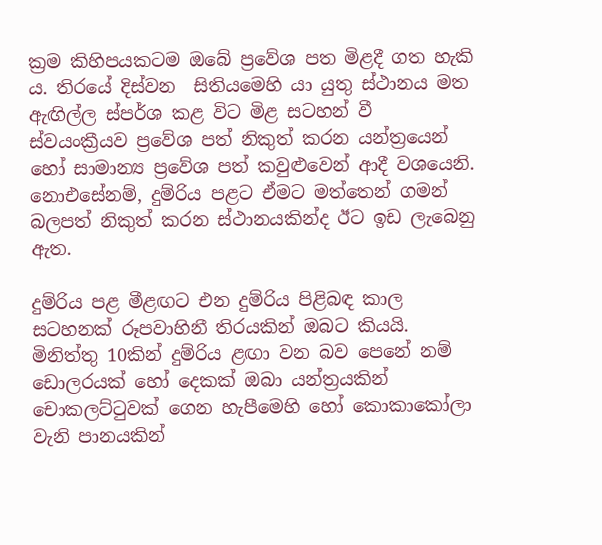ක්‍රම කිහිපයකටම ඔබේ ප්‍රවේශ පත මිළදී ගත හැකි ය. තිරයේ දිස්වන  සිතියමෙහි යා යුතු ස්ථානය මත ඇඟිල්ල ස්පර්ශ කළ විට මිළ සටහන් වී ස්වයංක්‍රීයව ප්‍රවේශ පත් නිකුත් කරන යන්ත්‍රයෙන් හෝ සාමාන්‍ය ප්‍රවේශ පත් කවුළුවෙන් ආදී වශයෙනි.
නොඑසේනම්, දුම්රිය පළට ඒමට මත්තෙන් ගමන් බලපත් නිකුත් කරන ස්ථානයකින්ද ඊට ඉඩ ලැබෙනු ඇත.

දුම්රිය පළ මීළඟට එන දුම්රිය පිළිබඳ කාල සටහනක් රූපවාහිනී තිරයකින් ඔබට කියයි. මිනිත්තු 10කින් දුම්රිය ළඟා වන බව පෙනේ නම් ඩොලරයක් හෝ දෙකක් ඔබා යන්ත්‍රයකින් චොකලට්ටුවක් ගෙන හැපීමෙහි හෝ කොකාකෝලා වැනි පානයකින්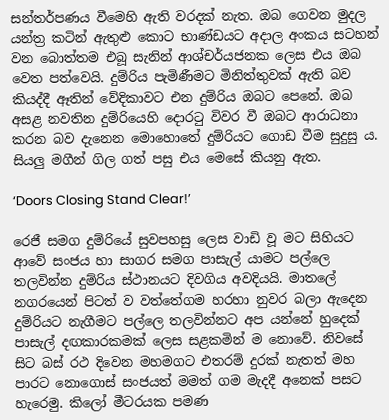සන්තර්පණය වීමෙහි ඇති වරදක් නැත. ඔබ ගෙවන මුදල යන්ත්‍ර කටින් ඇතුළු කොට භාණ්ඩයට අදාල අංකය සටහන් වන බොත්තම එබූ සැනින් ආශ්චර්යජනක ලෙස එය ඔබ වෙත පත්වෙයි. දුම්රිය පැමිණීමට මිනිත්තුවක් ඇති බව කියද්දී ඈතින් වේදිකාවට එන දුම්රිය ඔබට පෙනේ. ඔබ අසළ නවතින දුම්රියෙහි දොරටු විවර වී ඔබට ආරාධනා කරන බව දැනෙන මොහොතේ දුම්රියට ගොඩ වීම සුදුසු ය. සියලු මගීන් ගිල ගත් පසු එය මෙසේ කියනු ඇත.

‘Doors Closing Stand Clear!’

රෙජී සමග දුම්රියේ සුවපහසු ලෙස වාඩි වූ මට සිහියට ආවේ සංජය හා සාගර සමග පාසැල් යාමට පල්ලෙ තලවින්න දුම්රිය ස්ථානයට දිවගිය අවදියයි. මාතලේ නගරයෙන් පිටත් ව වත්තේගම හරහා නුවර බලා ඇදෙන දුම්රියට නැගීමට පල්ලෙ තලවින්නට අප යන්නේ හුදෙක් පාසැල් දඟකාරකමක් ලෙස සළකමින් ම නොවේ. නිවසේ සිට බස් රථ දිවෙන මහමගට එතරම් දුරක් නැතත් මහ පාරට නොගොස් සංජයත් මමත් ගම මැදදී අනෙක් පසට හැරෙමු. කිලෝ මීටරයක පමණ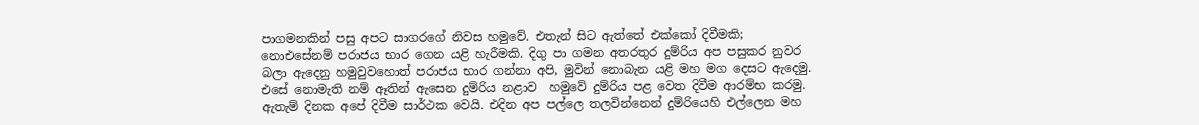පාගමනකින් පසු අපට සාගරගේ නිවස හමුවේ. එතැන් සිට ඇත්තේ එක්කෝ දිවීමකි; නොඑසේනම් පරාජය භාර ගෙන යළි හැරීමකි. දිගු පා ගමන අතරතුර දුම්රිය අප පසුකර නුවර බලා ඇදෙනු හමුවුවහොත් පරාජය භාර ගන්නා අපි, මුවින් නොබැන යළි මහ මග දෙසට ඇදෙමු. එසේ නොමැති නම් ඈතින් ඇසෙන දුම්රිය නළාව  හමුවේ දුම්රිය පළ වෙත දිවීම ආරම්භ කරමු. ඇතැම් දිනක අපේ දිවීම සාර්ථක වෙයි. එදින අප පල්ලෙ තලවින්නෙන් දුම්රියෙහි එල්ලෙන මහ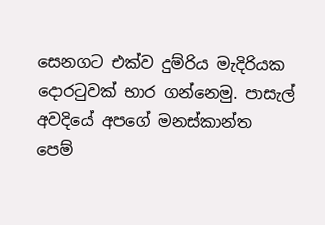සෙනගට එක්ව දුම්රිය මැදිරියක දොරටුවක් භාර ගන්නෙමු. පාසැල් අවදියේ අපගේ මනස්කාන්ත පෙම්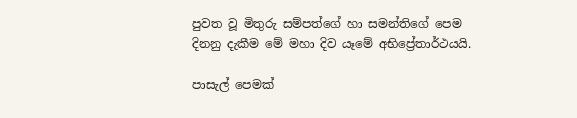පුවත වූ මිතුරු සම්පත්ගේ හා සමන්තිගේ පෙම දිනනු දැකීම මේ මහා දිව යෑමේ අභිප්‍රේතාර්ථයයි.

පාසැල් පෙමක්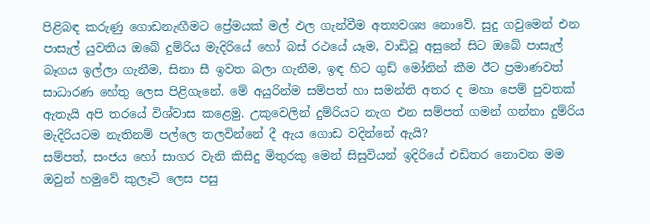පිළිබඳ කරුණු ගොඩනැඟීමට ප්‍රේමයක් මල් ඵල ගැන්වීම අත්‍යවශ්‍ය නොවේ. සුදු ගවුමෙන් එන පාසැල් යුවතිය ඔබේ දුම්රිය මැදිරියේ හෝ බස් රථයේ යෑම, වාඩිවූ අසුනේ සිට ඔබේ පාසැල් බෑගය ඉල්ලා ගැනීම, සිනා සී ඉවත බලා ගැනීම, ඉඳ හිට ගුඩ් මෝනින් කීම ඊට ප්‍රමාණවත් සාධාරණ හේතු ලෙස පිළිගැනේ. මේ අයුරින්ම සම්පත් හා සමන්ති අතර ද මහා පෙම් පුවතක් ඇතැයි අපි තරයේ විශ්වාස කළෙමු. උකුවෙලින් දුම්රියට නැග එන සම්පත් ගමන් ගන්නා දුම්රිය මැදිරියටම නැතිනම් පල්ලෙ තලවින්නේ දී ඇය ගොඩ වදින්නේ ඇයි?
සම්පත්, සංජය හෝ සාගර වැනි කිසිදු මිතුරකු මෙන් සිසුවියන් ඉදිරියේ එඩිතර නොවන මම ඔවුන් හමුවේ කුලෑටි ලෙස පසු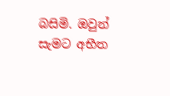බසිමි. ඔවුන් සැමට අභීත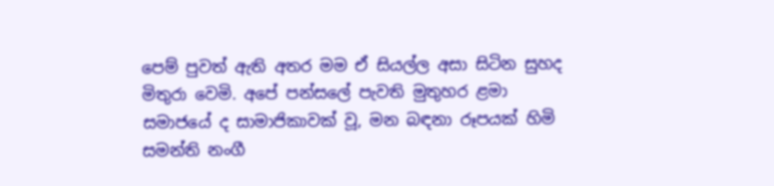පෙම් පුවත් ඇති අතර මම ඒ සියල්ල අසා සිටින සුහද මිතුරා වෙමි. අපේ පන්සලේ පැවති මුතුහර ළමා සමාජයේ ද සාමාජිකාවක් වූ, මන බඳනා රූපයක් හිමි සමන්ති නංගී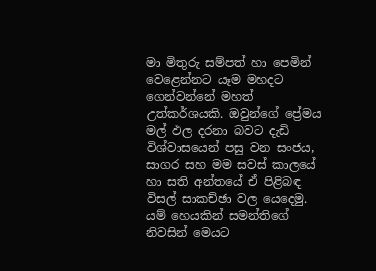මා මිතුරු සම්පත් හා පෙමින් වෙළෙන්නට යෑම මහදට ගෙන්වන්නේ මහත් උත්කර්ශයකි. ඔවුන්ගේ ප්‍රේමය මල් ඵල දරනා බවට දැඩි විශ්වාසයෙන් පසු වන සංජය, සාගර සහ මම සවස් කාලයේ හා සති අන්තයේ ඒ පිළිබඳ විසල් සාකච්ඡා වල යෙදෙමු. යම් හෙයකින් සමන්තිගේ නිවසින් මෙයට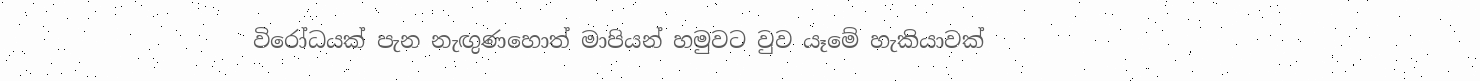විරෝධයක් පැන නැඟුණහොත් මාපියන් හමුවට වුව යෑමේ හැකියාවක්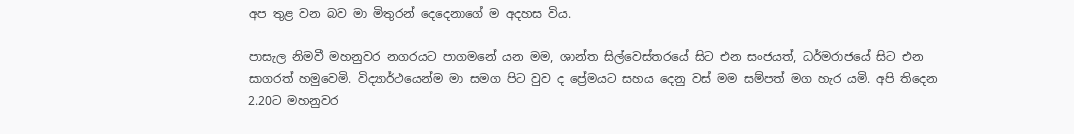අප තුළ වන බව මා මිතුරන් දෙදෙනාගේ ම අදහස විය.

පාසැල නිමවී මහනුවර නගරයට පාගමනේ යන මම, ශාන්ත සිල්වෙස්තරයේ සිට එන සංජයත්, ධර්මරාජයේ සිට එන සාගරත් හමුවෙමි. විද්‍යාර්ථයෙන්ම මා සමග පිට වුව ද ප්‍රේමයට සහය දෙනු වස් මම සම්පත් මග හැර යමි. අපි තිදෙන 2.20ට මහනුවර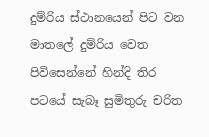දුම්රිය ස්ථානයෙන් පිට වන මාතලේ දුම්රිය වෙත පිවිසෙන්නේ හින්දි තිර පටයේ සැබෑ සුමිතුරු චරිත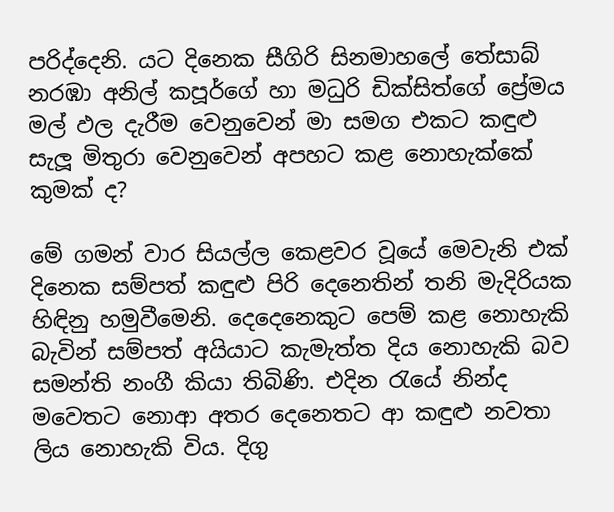පරිද්දෙනි. යට දිනෙක සීගිරි සිනමාහලේ තේසාබ් නරඹා අනිල් කපූර්ගේ හා මධුරි ඩික්සිත්ගේ ප්‍රේමය මල් ඵල දැරීම වෙනුවෙන් මා සමග එකට කඳුළු සැලූ මිතුරා වෙනුවෙන් අපහට කළ නොහැක්කේ කුමක් ද?

මේ ගමන් වාර සියල්ල කෙළවර වූයේ මෙවැනි එක් දිනෙක සම්පත් කඳුළු පිරි දෙනෙතින් තනි මැදිරියක හිඳිනු හමුවීමෙනි. දෙදෙනෙකුට පෙම් කළ නොහැකි බැවින් සම්පත් අයියාට කැමැත්ත දිය නොහැකි බව සමන්ති නංගී කියා තිබිණි. එදින රැයේ නින්ද මවෙතට නොආ අතර දෙනෙතට ආ කඳුළු නවතා ලිය නොහැකි විය. දිගු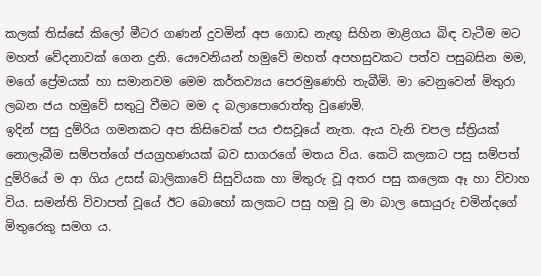කලක් තිස්සේ කිලෝ මීටර ගණන් දුවමින් අප ගොඩ නැඟූ සිහින මාළිගය බිඳ වැටීම මට මහත් වේදනාවක් ගෙන දුනි. යෞවනියන් හමුවේ මහත් අපහසුවකට පත්ව පසුබසින මම, මගේ ප්‍රේමයක් හා සමානවම මෙම කර්තව්‍යය පෙරමුණෙහි තැබීමි. මා වෙනුවෙන් මිතුරා ලබන ජය හමුවේ සතුටු වීමට මම ද බලාපොරොත්තු වුණෙමි.
ඉදින් පසු දුම්රිය ගමනකට අප කිසිවෙක් පය එසවූයේ නැත. ඇය වැනි චපල ස්ත්‍රියක් නොලැබීම සම්පත්ගේ ජයග්‍රහණයක් බව සාගරගේ මතය විය. කෙටි කලකට පසු සම්පත් දුම්රියේ ම ආ ගිය උසස් බාලිකාවේ සිසුවියක හා මිතුරු වූ අතර පසු කලෙක ඈ හා විවාහ විය. සමන්ති විවාපත් වූයේ ඊට බොහෝ කලකට පසු හමු වූ මා බාල සොයුරු චමින්දගේ මිතුරෙකු සමග ය.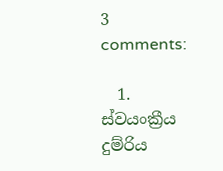3 comments:

  1. ස්වයංක්‍රීය දුම්රිය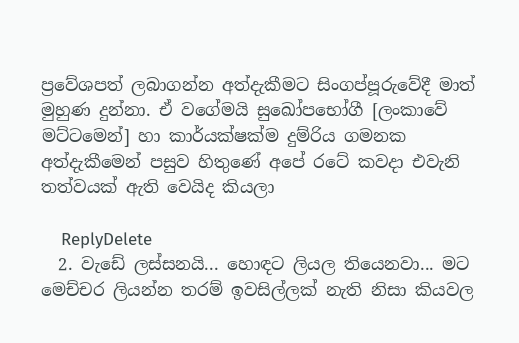ප්‍රවේශපත් ලබාගන්න අත්දැකීමට සිංගප්පූරුවේදී මාත් මුහුණ දුන්නා. ඒ වගේමයි සුඛෝපභෝගී [ලංකාවේ මට්ටමෙන්] හා කාර්යක්ෂක්ම දුම්රිය ගමනක අත්දැකීමෙන් පසුව හිතුණේ අපේ රටේ කවදා එවැනි තත්වයක් ඇති වෙයිද කියලා

    ReplyDelete
  2. වැඩේ ලස්සනයි... හොඳට ලියල තියෙනවා... මට මෙච්චර ලියන්න තරම් ඉවසිල්ලක් නැති නිසා කියවල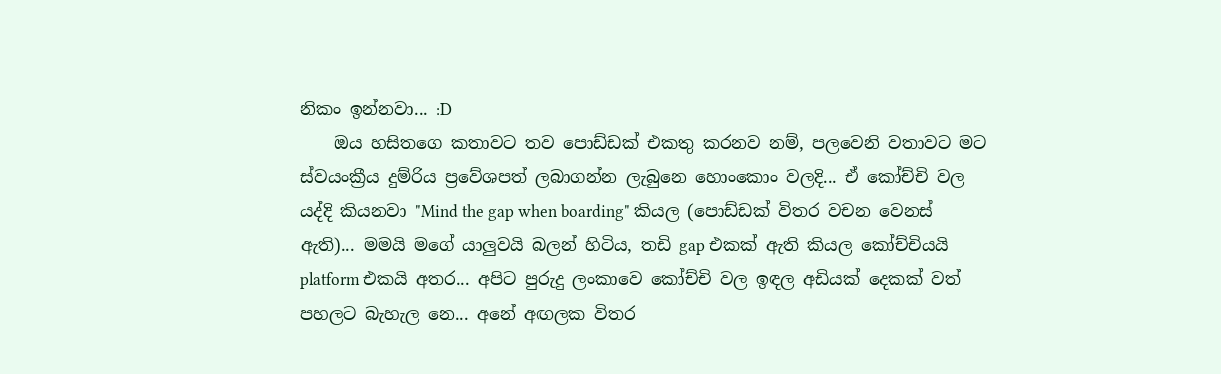නිකං ඉන්නවා... :D
    ඔය හසිතගෙ කතාවට තව පොඩ්ඩක් එකතු කරනව නම්, පලවෙනි වතාවට මට ස්වයංක්‍රීය දුම්රිය ප්‍රවේශපත් ලබාගන්න ලැබුනෙ හොංකොං වලදි... ඒ කෝච්චි වල යද්දි කියනවා "Mind the gap when boarding" කියල (පොඩ්ඩක් විතර වචන වෙනස් ඇති)... මමයි මගේ යාලුවයි බලන් හිටිය, තඩි gap එකක් ඇති කියල කෝච්චියයි platform එකයි අතර... අපිට පුරුදු ලංකාවෙ කෝච්චි වල ඉඳල අඩියක් දෙකක් වත් පහලට බැහැල නෙ... අනේ අඟලක විතර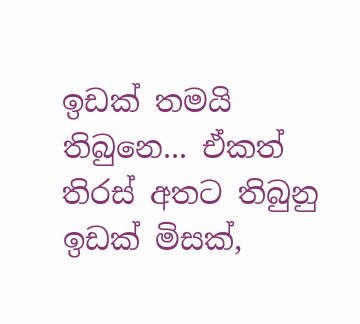ඉඩක් තමයි තිබුනෙ... ඒකත් තිරස් අතට තිබුනු ඉඩක් මිසක්,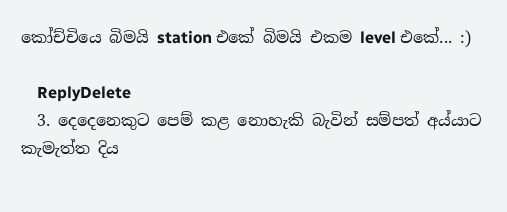කෝච්චියෙ බිමයි station එකේ බිමයි එකම level එකේ... :)

    ReplyDelete
  3. දෙදෙනෙකුට පෙම් කළ නොහැකි බැවින් සම්පත් අය්යාට කැමැත්ත දිය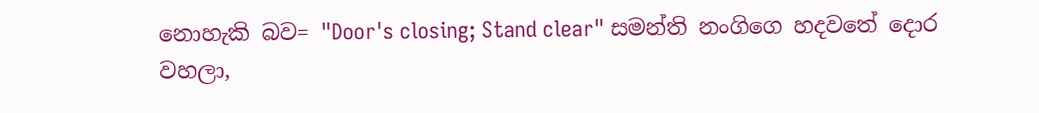නොහැකි බව= "Door's closing; Stand clear" සමන්ති නංගිගෙ හදවතේ දොර වහලා,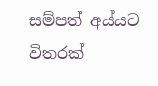සම්පත් අය්යට විතරක්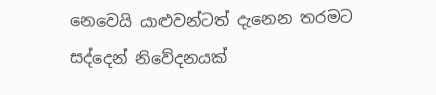නෙවෙයි යාළුවන්ටත් දැනෙන තරමට සද්දෙන් නිවේදනයක්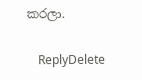කරලා.

    ReplyDelete